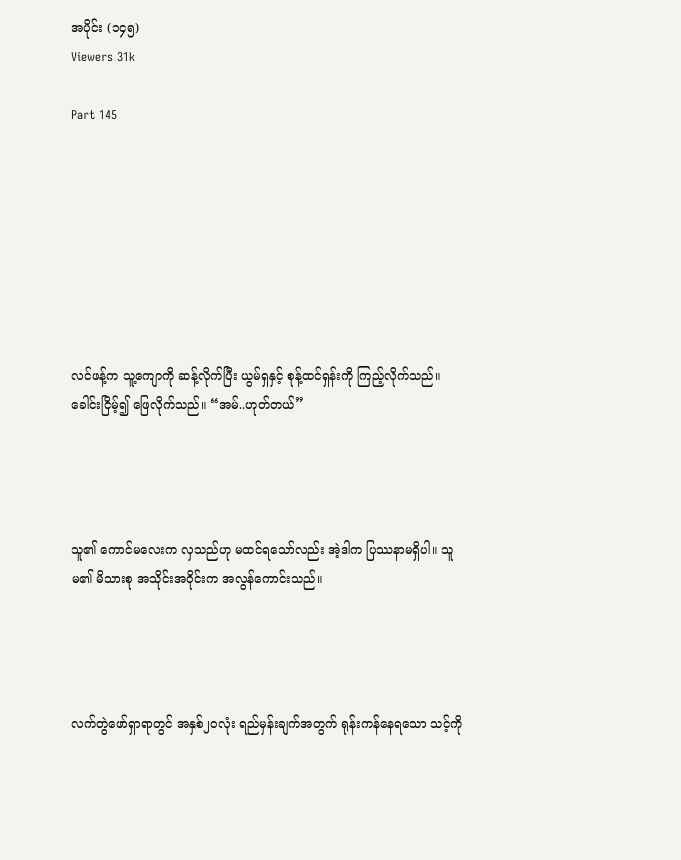အပိုင်း (၁၄၅)
Viewers 31k

Part 145








လင်ဖန့်က သူ့ကျောကို ဆန့်လိုက်ပြီး ယွမ်ရှနှင့် စုန့်ထင်ရှန်းကို ကြည့်လိုက်သည်။ ခေါင်းငြိမ့်၍ ဖြေလိုက်သည်။ “အမ်..ဟုတ်တယ်”




သူ၏ ကောင်မလေးက လှသည်ဟု မထင်ရသော်လည်း အဲ့ဒါက ပြဿနာမရှိပါ။ သူမ၏ မိသားစု အသိုင်းအဝိုင်းက အလွန်ကောင်းသည်။




လက်တွဲဖော်ရှာရာတွင် အနှစ်၂၀လုံး ရည်မှန်းချက်အတွက် ရုန်းကန်နေရသော သင့်ကို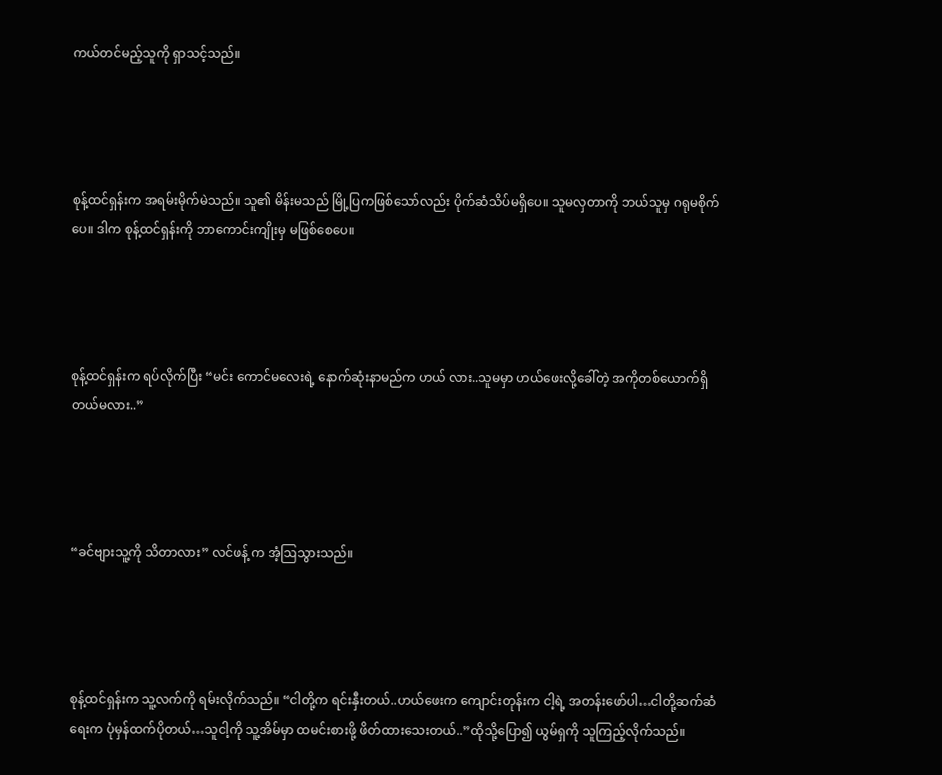ကယ်တင်မည့်သူကို ရှာသင့်သည်။




စုန့်ထင်ရှန်းက အရမ်းမိုက်မဲသည်။ သူ၏ မိန်းမသည် မြို့ပြကဖြစ်သော်လည်း ပိုက်ဆံသိပ်မရှိပေ။ သူမလှတာကို ဘယ်သူမှ ဂရုမစိုက်ပေ။ ဒါက စုန့်ထင်ရှန်းကို ဘာကောင်းကျိုးမှ မဖြစ်စေပေ။




စုန့်ထင်ရှန်းက ရပ်လိုက်ပြီး “မင်း ကောင်မလေးရဲ့ နောက်ဆုံးနာမည်က ဟယ် လား..သူမမှာ ဟယ်ဖေးလို့ခေါ်တဲ့ အကိုတစ်ယောက်ရှိတယ်မလား..”




“ခင်ဗျားသူ့ကို သိတာလား” လင်ဖန့် က အံ့ဩသွားသည်။




စုန့်ထင်ရှန်းက သူ့လက်ကို ရမ်းလိုက်သည်။ “ငါတို့က ရင်းနှီးတယ်..ဟယ်ဖေးက ကျောင်းတုန်းက ငါ့ရဲ့ အတန်းဖော်ပါ…ငါတို့ဆက်ဆံရေးက ပုံမှန်ထက်ပိုတယ်…သူငါ့ကို သူ့အိမ်မှာ ထမင်းစားဖို့ ဖိတ်ထားသေးတယ်..”ထိုသို့ပြော၍ ယွမ်ရှကို သူကြည့်လိုက်သည်။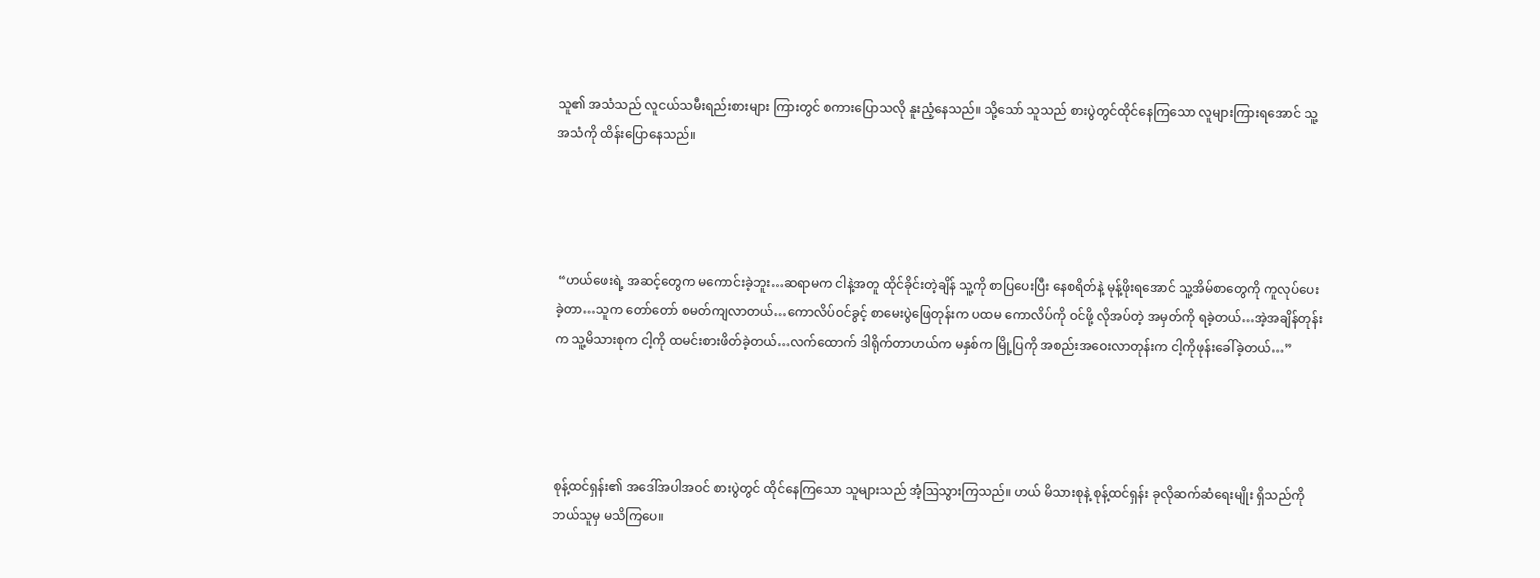သူ၏ အသံသည် လူငယ်သမီးရည်းစားများ ကြားတွင် စကားပြောသလို နူးညံ့နေသည်။ သို့သော် သူသည် စားပွဲတွင်ထိုင်နေကြသော လူများကြားရအောင် သူ့အသံကို ထိန်းပြောနေသည်။




 “ဟယ်ဖေးရဲ့ အဆင့်တွေက မကောင်းခဲ့ဘူး…ဆရာမက ငါနဲ့အတူ ထိုင်ခိုင်းတဲ့ချိန် သူ့ကို စာပြပေးပြီး နေစရိတ်နဲ့ မုန့်ဖိုးရအောင် သူ့အိမ်စာတွေကို ကူလုပ်ပေးခဲ့တာ…သူက တော်တော် စမတ်ကျလာတယ်…ကောလိပ်ဝင်ခွင့် စာမေးပွဲဖြေတုန်းက ပထမ ကောလိပ်ကို ဝင်ဖို့ လိုအပ်တဲ့ အမှတ်ကို ရခဲ့တယ်…အဲ့အချိန်တုန်းက သူ့မိသားစုက ငါ့ကို ထမင်းစားဖိတ်ခဲ့တယ်…လက်ထောက် ဒါရိုက်တာဟယ်က မနှစ်က မြို့ပြကို အစည်းအဝေးလာတုန်းက ငါ့ကိုဖုန်းခေါ်ခဲ့တယ်…”




စုန့်ထင်ရှန်း၏ အဒေါ်အပါအဝင် စားပွဲတွင် ထိုင်နေကြသော သူများသည် အံ့ဩသွားကြသည်။ ဟယ် မိသားစုနဲ့ စုန့်ထင်ရှန်း ခုလိုဆက်ဆံရေးမျိုး ရှိသည်ကို ဘယ်သူမှ မသိကြပေ။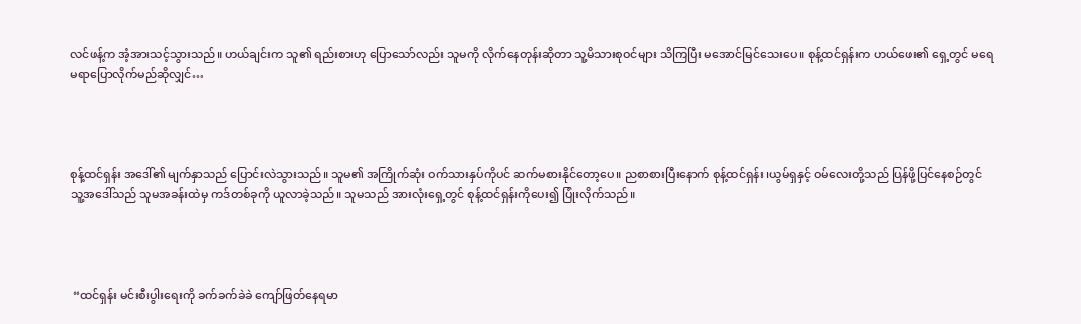လင်ဖန့်က အံ့အားသင့်သွားသည်။ ဟယ်ချင်းက သူ၏ ရည်းစားဟု ပြောသော်လည်း သူမကို လိုက်နေတုန်းဆိုတာ သူ့မိသားစုဝင်များ သိကြပြီး မအောင်မြင်သေးပေ။ စုန့်ထင်ရှန်းက ဟယ်ဖေး၏ ရှေ့တွင် မရေမရာပြောလိုက်မည်ဆိုလျှင်…




စုန့်ထင်ရှန်း အဒေါ်၏ မျက်နှာသည် ပြောင်းလဲသွားသည်။ သူမ၏ အကြိုက်ဆုံး ဝက်သားနှပ်ကိုပင် ဆက်မစားနိုင်တော့ပေ။ ညစာစားပြီးနောက် စုန့်ထင်ရှန်း ၊ယွမ်ရှနှင့် ဝမ်လေးတို့သည် ပြန်ဖို့ပြင်နေစဉ်တွင် သူ့အဒေါ်သည် သူမအခန်းထဲမှ ကဒ်တစ်ခုကို ယူလာခဲ့သည်။ သူမသည် အားလုံးရှေ့တွင် စုန့်ထင်ရှန်းကိုပေး၍ ပြုံးလိုက်သည်။




 “ထင်ရှန်း မင်းစီးပွါးရေးကို ခက်ခက်ခဲခဲ ကျော်ဖြတ်နေရမာ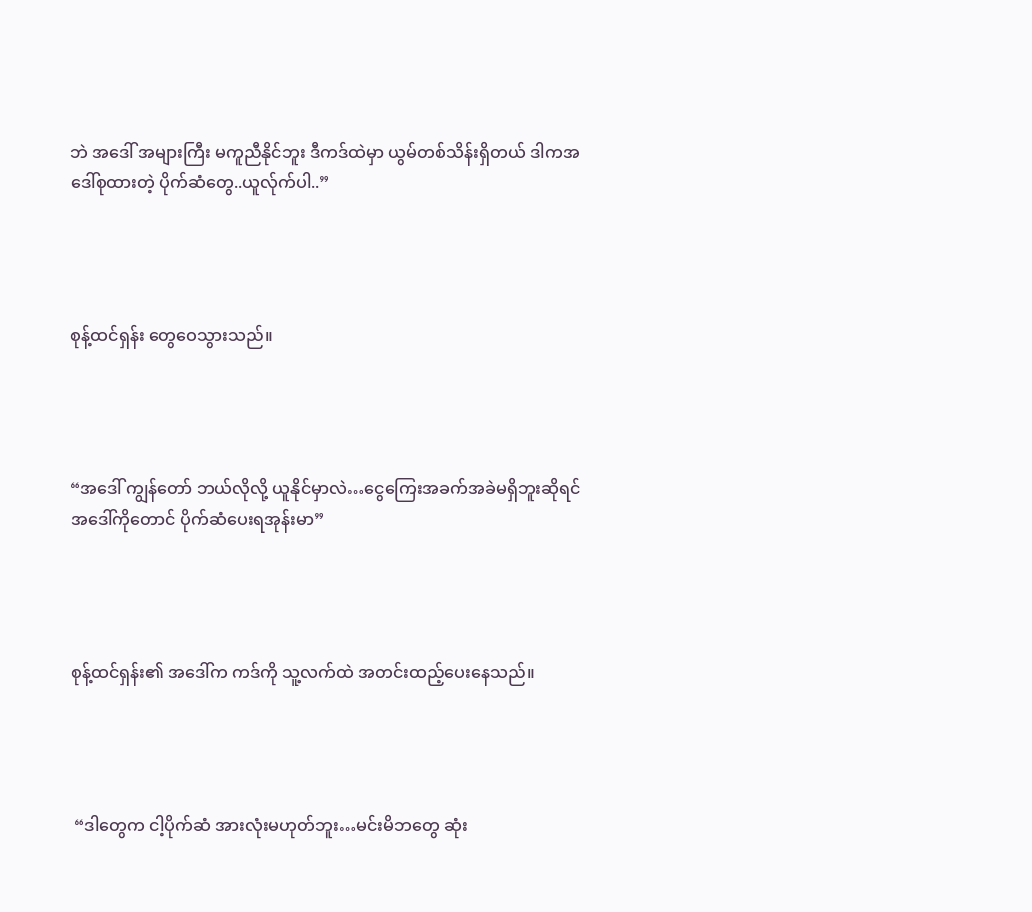ဘဲ အဒေါ် အများကြီး မကူညီနိုင်ဘူး ဒီကဒ်ထဲမှာ ယွမ်တစ်သိန်းရှိတယ် ဒါကအဒေါ်စုထားတဲ့ ပိုက်ဆံတွေ..ယူလ်ုက်ပါ..”




စုန့်ထင်ရှန်း တွေဝေသွားသည်။




“အဒေါ် ကျွန်တော် ဘယ်လိုလို့ ယူနိုင်မှာလဲ…ငွေကြေးအခက်အခဲမရှိဘူးဆိုရင် အဒေါ်ကိုတောင် ပိုက်ဆံပေးရအုန်းမာ”




စုန့်ထင်ရှန်း၏ အဒေါ်က ကဒ်ကို သူ့လက်ထဲ အတင်းထည့်ပေးနေသည်။




 “ဒါတွေက ငါ့ပိုက်ဆံ အားလုံးမဟုတ်ဘူး…မင်းမိဘတွေ ဆုံး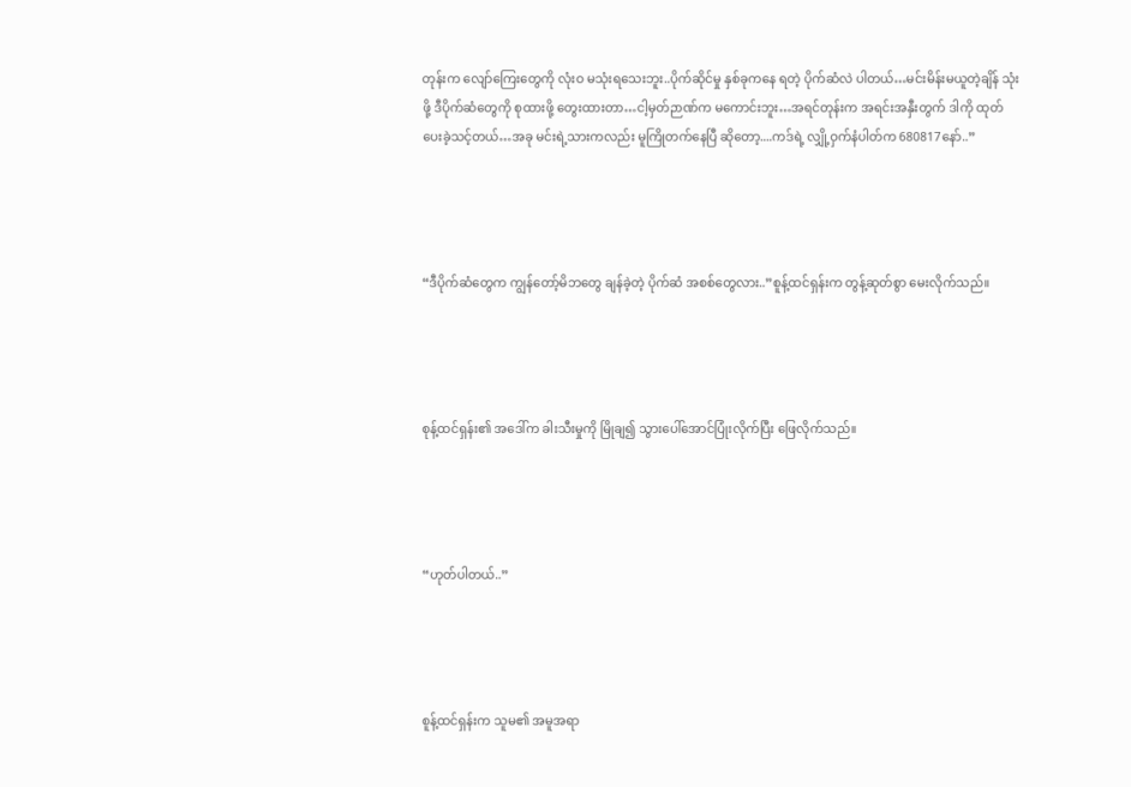တုန်းက လျော်ကြေးတွေကို လုံးဝ မသုံးရသေးဘူး..ပိုက်ဆိုင်မှု နှစ်ခုကနေ ရတဲ့ ပိုက်ဆံလဲ ပါတယ်…မင်းမိန်းမယူတဲ့ချိန် သုံးဖို့ ဒီပိုက်ဆံတွေကို စုထားဖို့ တွေးထားတာ…ငါ့မှတ်ဉာဏ်က မကောင်းဘူး…အရင်တုန်းက အရင်းအနှီးတွက် ဒါကို ထုတ်ပေးခဲ့သင့်တယ်…အခု မင်းရဲ့သားကလည်း မူကြိုတက်နေပြီ ဆိုတော့....ကဒ်ရဲ့ လျှို့ဝှက်နံပါတ်က 680817နော်..”




“ဒီပိုက်ဆံတွေက ကျွန်တော့်မိဘတွေ ချန်ခဲ့တဲ့ ပိုက်ဆံ အစစ်တွေလား..”စူန့်ထင်ရှန်းက တွန့်ဆုတ်စွာ မေးလိုက်သည်။




စုန့်ထင်ရှန်း၏ အဒေါ်က ခါးသီးမှုကို မြိုချ၍ သွားပေါ်အောင်ပြုံးလိုက်ပြီး ဖြေလိုက်သည်။




“ဟုတ်ပါတယ်..”




စူန့်ထင်ရှန်းက သူမ၏ အမူအရာ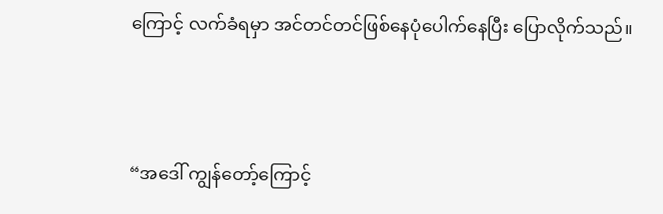ကြောင့် လက်ခံရမှာ အင်တင်တင်ဖြစ်နေပုံပေါက်နေပြီး ပြောလိုက်သည်။




“အဒေါ် ကျွန်တော့်ကြောင့်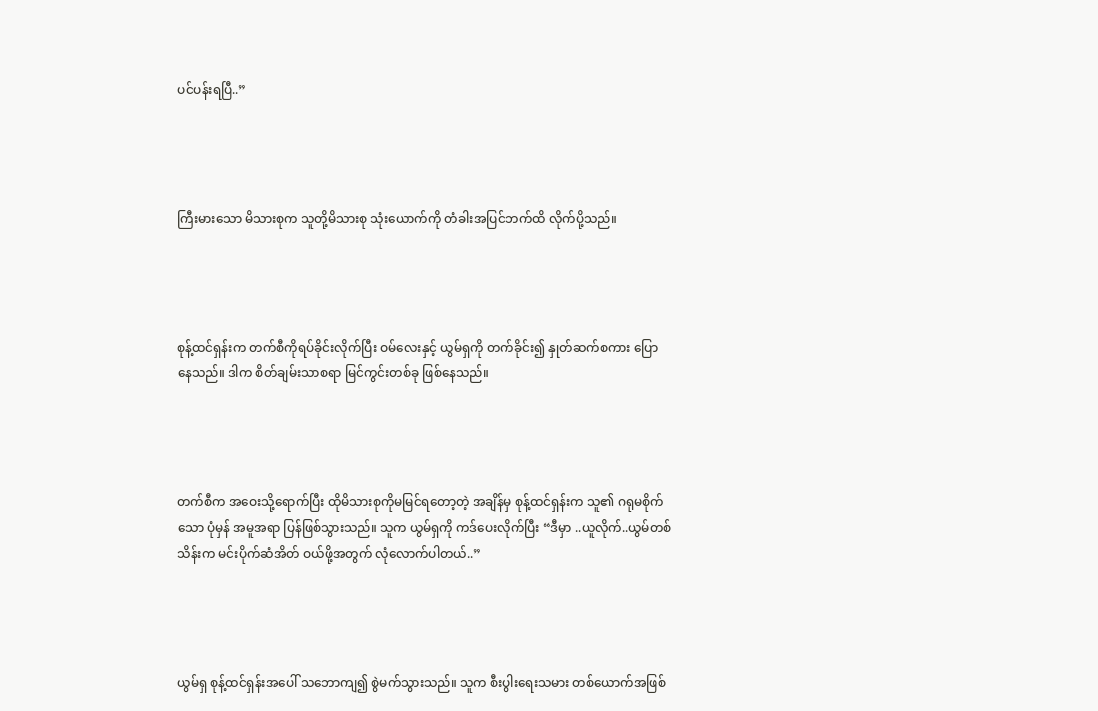ပင်ပန်းရပြီ..”




ကြီးမားသော မိသားစုက သူတို့မိသားစု သုံးယောက်ကို တံခါးအပြင်ဘက်ထိ လိုက်ပို့သည်။




စုန့်ထင်ရှန်းက တက်စီကိုရပ်ခိုင်းလိုက်ပြီး ဝမ်လေးနှင့် ယွမ်ရှကို တက်ခိုင်း၍ နှုတ်ဆက်စကား ပြောနေသည်။ ဒါက စိတ်ချမ်းသာစရာ မြင်ကွင်းတစ်ခု ဖြစ်နေသည်။




တက်စီက အဝေးသို့ရောက်ပြီး ထိုမိသားစုကိုမမြင်ရတော့တဲ့ အချိန်မှ စုန့်ထင်ရှန်းက သူ၏ ဂရုမစိုက်သော ပုံမှန် အမူအရာ ပြန်ဖြစ်သွားသည်။ သူက ယွမ်ရှကို ကဒ်ပေးလိုက်ပြီး “ဒီမှာ ..ယူလိုက်..ယွမ်တစ်သိန်းက မင်းပိုက်ဆံအိတ် ဝယ်ဖို့အတွက် လုံလောက်ပါတယ်..”




ယွမ်ရှ စုန့်ထင်ရှန်းအပေါ် သဘောကျ၍ စွဲမက်သွားသည်။ သူက စီးပွါးရေးသမား တစ်ယောက်အဖြစ်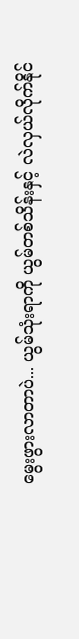မွေးဖွားလာတာပဲ... ယွမ်သုံးရာကို ယွမ်တစ်သိန်းနှင့် လဲလှယ်လိုက်နိုင်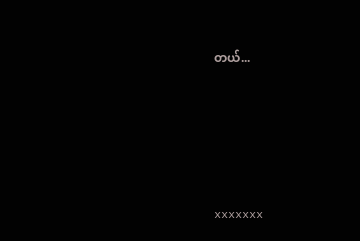တယ်...








xxxxxxx